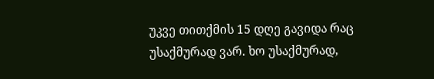უკვე თითქმის 15 დღე გავიდა რაც უსაქმურად ვარ. ხო უსაქმურად,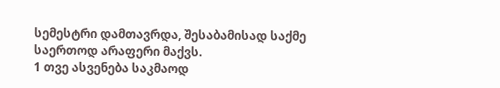სემესტრი დამთავრდა, შესაბამისად საქმე საერთოდ არაფერი მაქვს.
1 თვე ასვენება საკმაოდ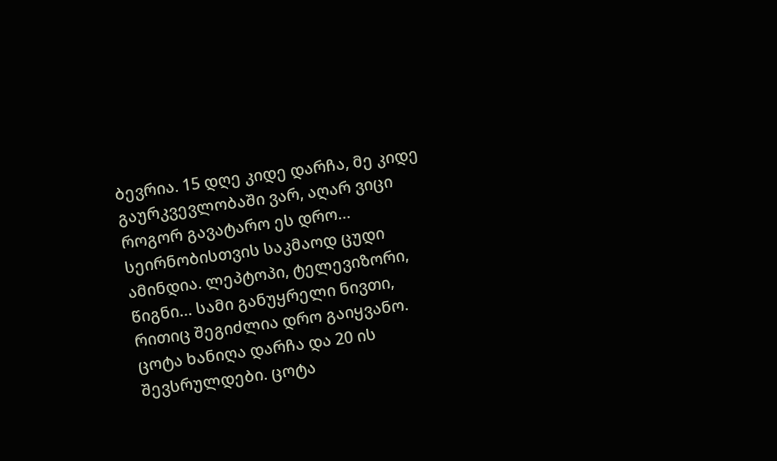ბევრია. 15 დღე კიდე დარჩა, მე კიდე გაურკვევლობაში ვარ, აღარ ვიცი როგორ გავატარო ეს დრო… სეირნობისთვის საკმაოდ ცუდი ამინდია. ლეპტოპი, ტელევიზორი, წიგნი… სამი განუყრელი ნივთი, რითიც შეგიძლია დრო გაიყვანო.
ცოტა ხანიღა დარჩა და 20 ის შევსრულდები. ცოტა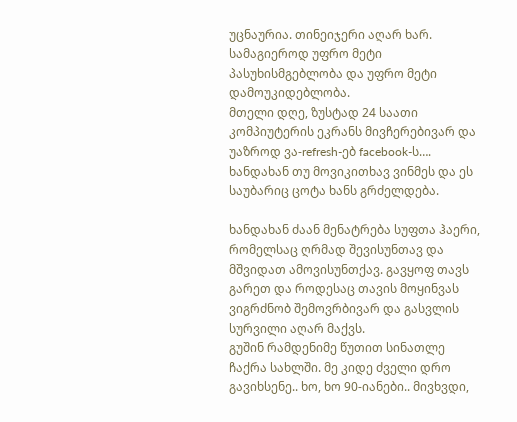უცნაურია. თინეიჯერი აღარ ხარ. სამაგიეროდ უფრო მეტი პასუხისმგებლობა და უფრო მეტი დამოუკიდებლობა.
მთელი დღე, ზუსტად 24 საათი კომპიუტერის ეკრანს მივჩერებივარ და უაზროდ ვა-refresh-ებ facebook-ს…. ხანდახან თუ მოვიკითხავ ვინმეს და ეს საუბარიც ცოტა ხანს გრძელდება.

ხანდახან ძაან მენატრება სუფთა ჰაერი, რომელსაც ღრმად შევისუნთავ და მშვიდათ ამოვისუნთქავ. გავყოფ თავს გარეთ და როდესაც თავის მოყინვას ვიგრძნობ შემოვრბივარ და გასვლის სურვილი აღარ მაქვს.
გუშინ რამდენიმე წუთით სინათლე ჩაქრა სახლში. მე კიდე ძველი დრო გავიხსენე.. ხო, ხო 90-იანები.. მივხვდი,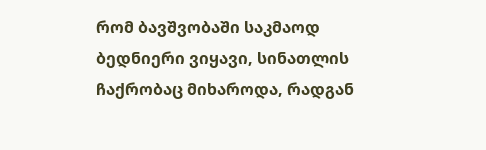რომ ბავშვობაში საკმაოდ ბედნიერი ვიყავი, სინათლის ჩაქრობაც მიხაროდა, რადგან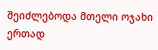შეიძლებოდა მთელი ოჯახი ერთად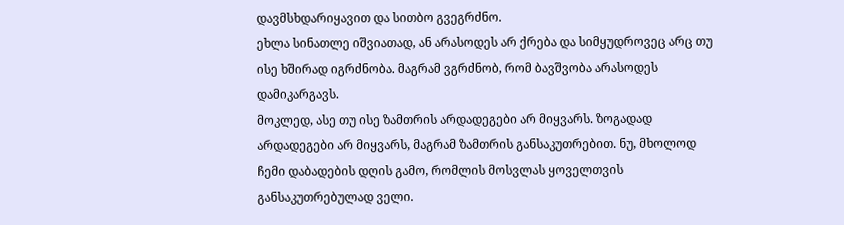დავმსხდარიყავით და სითბო გვეგრძნო.
ეხლა სინათლე იშვიათად, ან არასოდეს არ ქრება და სიმყუდროვეც არც თუ ისე ხშირად იგრძნობა. მაგრამ ვგრძნობ, რომ ბავშვობა არასოდეს დამიკარგავს.
მოკლედ, ასე თუ ისე ზამთრის არდადეგები არ მიყვარს. ზოგადად არდადეგები არ მიყვარს, მაგრამ ზამთრის განსაკუთრებით. ნუ, მხოლოდ ჩემი დაბადების დღის გამო, რომლის მოსვლას ყოველთვის განსაკუთრებულად ველი.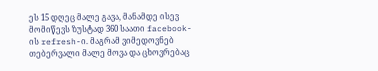ეს 15 დღეც მალე გავა, მანამდე ისევ მომიწევს ზუსტად 360 საათი facebook-ის refresh-ი. მაგრამ ვიმედოვნებ თებერვალი მალე მოვა და ცხოვრებაც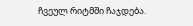ჩვეულ რიტმში ჩაჯდება.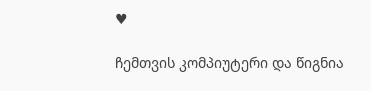♥

ჩემთვის კომპიუტერი და წიგნია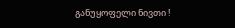განუყოფელი ნივთი !